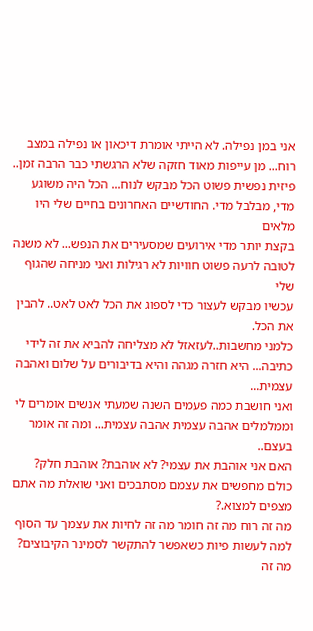אני במן נפילה. לא הייתי אומרת דיכאון או נפילה במצב רוח... מן עייפות מאוד חזקה שלא הרגשתי כבר הרבה זמן..
פיזית נפשית פשוט הכל מבקש לנוח... הכל היה משוגע מדי, מבלבל מדי. החודשיים האחרונים בחיים שלי היו מלאים
בקצת יותר מדי אירועים שמסעירים את הנפש... לא משנה לטובה לרעה פשוט חוויות לא רגילות ואני מניחה שהגוף שלי
עכשיו מבקש לעצור כדי לספוג את הכל לאט לאט.. להבין את הכל.
כלמני מחשבות..לעזאזל לא מצליחה להביא את זה לידי כתיבה... היא חזרה מגהה והיא בדיבורים על שלום ואהבה עצמית...
ואני חושבת כמה פעמים השנה שמעתי אנשים אומרים לי וממלמלים אהבה עצמית אהבה עצמית... ומה זה אומר בעצם..
האם אני אוהבת את עצמי? לא אוהבת? אוהבת חלק?
כולם מחפשים את עצמם מסתבכים ואני שואלת מה אתם מצפים למצוא.?
מה זה רוח מה זה חומר מה זה לחיות את עצמך עד הסוף
למה לעשות פיות כשאפשר להתקשר לסמינר הקיבוצים?
מה זה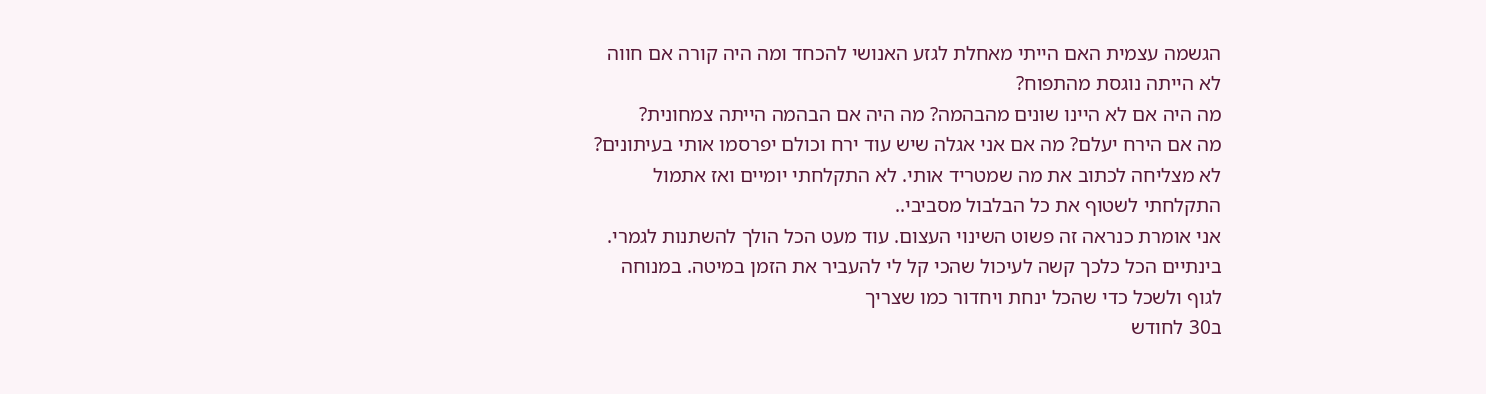הגשמה עצמית האם הייתי מאחלת לגזע האנושי להכחד ומה היה קורה אם חווה לא הייתה נוגסת מהתפוח?
מה היה אם לא היינו שונים מהבהמה? מה היה אם הבהמה הייתה צמחונית?
מה אם הירח יעלם? מה אם אני אגלה שיש עוד ירח וכולם יפרסמו אותי בעיתונים?
לא מצליחה לכתוב את מה שמטריד אותי. לא התקלחתי יומיים ואז אתמול התקלחתי לשטוף את כל הבלבול מסביבי..
אני אומרת כנראה זה פשוט השינוי העצום. עוד מעט הכל הולך להשתנות לגמרי.
בינתיים הכל כלכך קשה לעיכול שהכי קל לי להעביר את הזמן במיטה. במנוחה לגוף ולשכל כדי שהכל ינחת ויחדור כמו שצריך
ב30 לחודש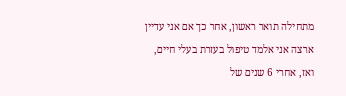מתחילה תואר ראשון, אחר כך אם אני עדיין ארצה אני אלמד טיפול בעזרת בעלי חיים, ואז, אחרי 6 שנים של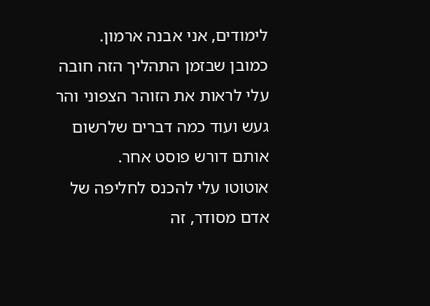לימודים, אני אבנה ארמון.
כמובן שבזמן התהליך הזה חובה עלי לראות את הזוהר הצפוני והר געש ועוד כמה דברים שלרשום אותם דורש פוסט אחר.
אוטוטו עלי להכנס לחליפה של אדם מסודר, זה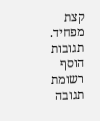קצת מפחיד.
תגובות
הוסף רשומת תגובה